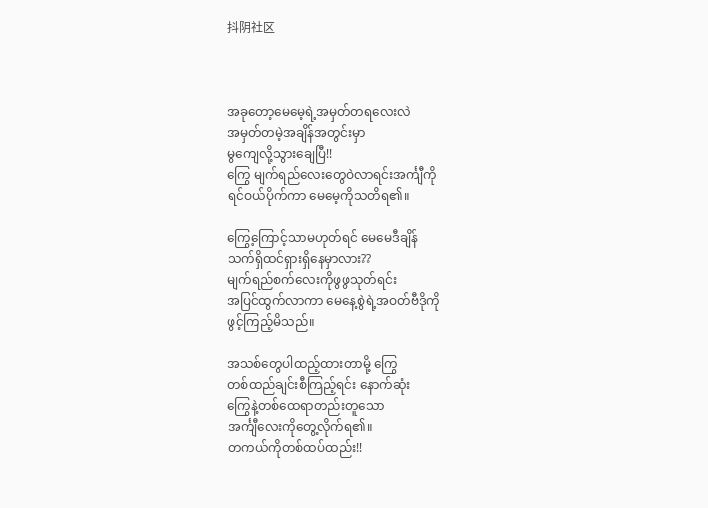抖阴社区



အခုတော့မေမေ့ရဲ့အမှတ်တရလေးလဲ
အမှတ်တမဲ့အချိန်‌အတွင်းမှာ
မွကျေလို့သွားချေပြီ!!
ကြွေ မျက်ရည်လေးတွေဝဲလာရင်းအင်္ကျီကို
ရင်ဝယ်ပိုက်ကာ မေမေ့ကိုသတိရ၏။

ကြွေ့ကြောင့်သာမဟုတ်ရင် မေမေဒီချိန်
သက်ရှိထင်ရှားရှိနေမှာလား??
မျက်ရည်စက်လေးကိုဖွဖွသုတ်ရင်း
အပြင်ထွက်လာကာ မေနေ့စွဲရဲ့အဝတ်ဗီဒိုကို
ဖွင့်ကြည့်မိသည်။

အသစ်တွေပါထည့်ထားတာမို့ ကြွေ
တစ်ထည်ချင်းစီကြည့်ရင်း နောက်ဆုံး
ကြွေနဲ့တစ်ထေရာတည်းတူသော
အင်္ကျီလေးကိုတွေ့လိုက်ရ၏။
တကယ်ကိုတစ်ထပ်ထည်း!!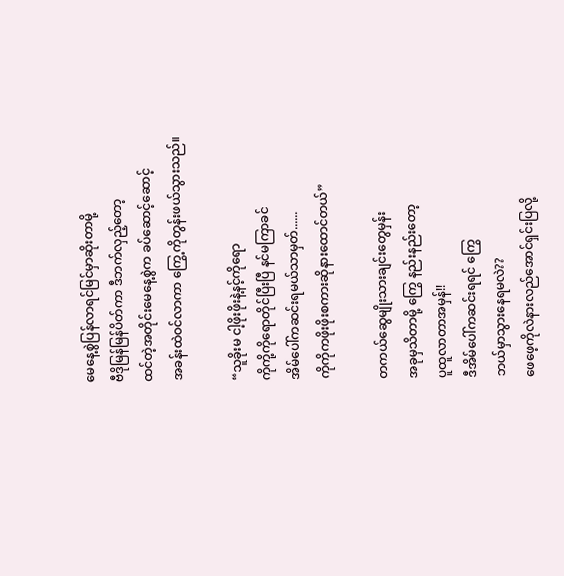မေနေ့စွဲပြန်လာရင်မြင်မှာဆိုးတာမို့
ဗီဒိုမြန်မြန်ပိတ်ကာ ဒီဘက်လှည့်တော့
ထင်တဲ့အတိုင်းမေနေ့စွဲက ခပ်ဆောင့်ဆောင့်
အခန်းထဲဝင်လာကာ ကြွေ့ကိုတွန်းဖယ်သွားသည်။

“သူခိုးမ ငါ့ဖိုးဖိုးနဲ့နင့်ကိုရော
ကိုကို့ကိုရောတိုင်ပြီးပြီ နင်မကြာခင်
အိမ်ပေါ်ကဆင်းရမယ်သာမှတ်......
ကိုကိုကဖိုးဖိုးစကားဆိုနားထောင်တယ်”

တကယ်ဆွေမျိုးသားချင်းတွေမှန်း
အခုမှသိတာမို့ ကြွေ နည်းနည်းတော့
ပူထူလာတာအမှန်!!
ဒီအိမ်ပေါ်ကဆင်းရရင် ကြွေ
ဘယ်မှာသွားနေရမလဲ??
ဖေဖေ့ကိုလဲနားလည်အောင်ရှင်းပြလို့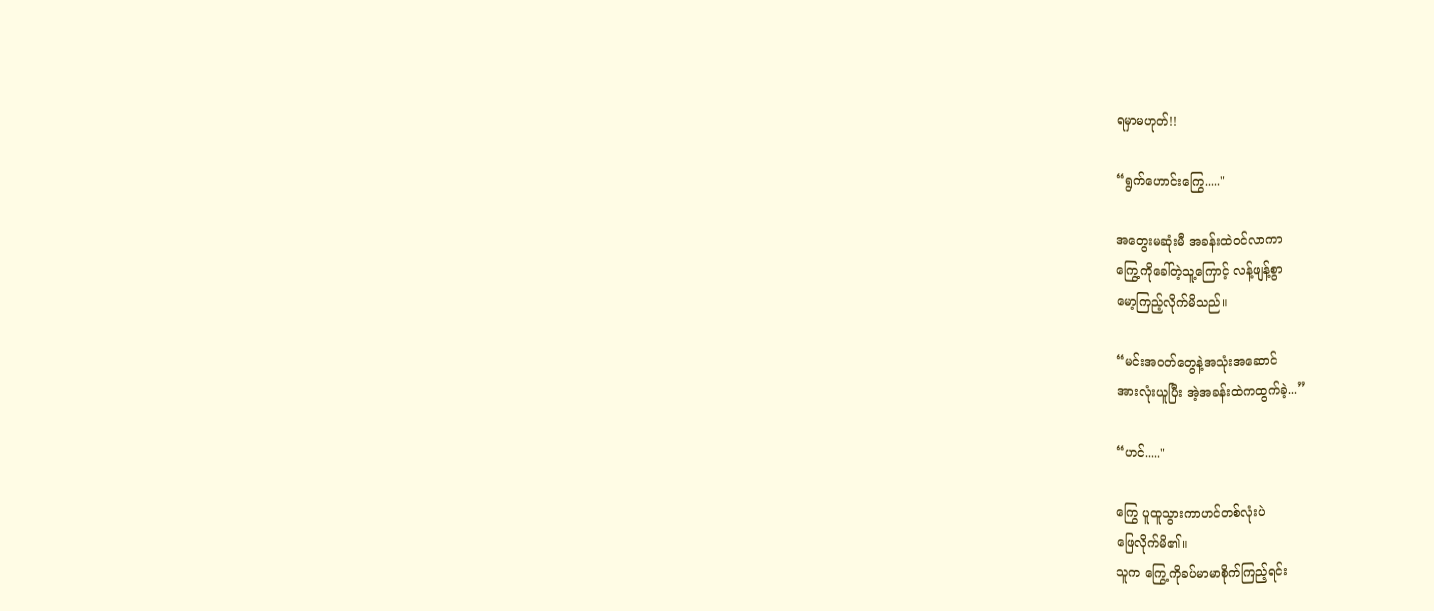ရမှာမဟုတ်!!

“ရွက်ဟောင်းကြွေ....."

အတွေးမဆုံးမီ အခန်းထဲဝင်လာကာ
ကြွေ့ကိုခေါ်တဲ့သူ့ကြောင့် လန့်ဖျန့်စွာ
မော့ကြည့်လိုက်မိသည်။

“မင်းအဝတ်တွေနဲ့အသုံးအဆောင်
အားလုံးယူပြီး အဲ့အခန်းထဲကထွက်ခဲ့...”

“ဟင်....."

ကြွေ ပူထူသွားကာဟင်တစ်လုံးပဲ
ဖြေလိုက်မိ၏။
သူက ကြွေ့ကိုခပ်မာမာစိုက်ကြည့်ရင်း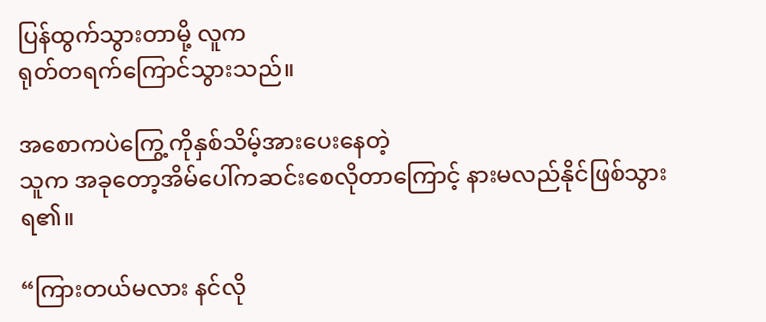ပြန်ထွက်သွားတာမို့ လူက
ရုတ်တရက်ကြောင်သွားသည်။

အစောကပဲကြွေ့ကိုနှစ်သိမ့်အားပေးနေတဲ့
သူက အခုတော့အိမ်ပေါ်ကဆင်းစေလိုတာကြောင့် နားမလည်နိုင်ဖြစ်သွားရ၏။

“ကြားတယ်မလား နင်လို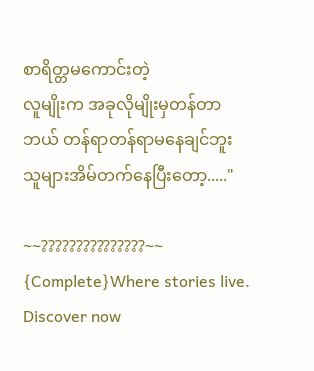စာရိတ္တမကောင်းတဲ့
လူမျိုးက အခုလိုမျိုးမှတန်တာ
ဘယ် တန်ရာတန်ရာမနေချင်ဘူး
သူများအိမ်တက်နေပြီးတော့....."

~~???????????????~~ {Complete}Where stories live. Discover now